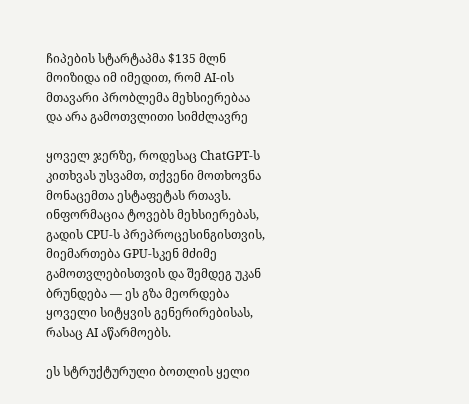ჩიპების სტარტაპმა $135 მლნ მოიზიდა იმ იმედით, რომ AI-ის მთავარი პრობლემა მეხსიერებაა და არა გამოთვლითი სიმძლავრე

ყოველ ჯერზე, როდესაც ChatGPT-ს კითხვას უსვამთ, თქვენი მოთხოვნა მონაცემთა ესტაფეტას რთავს. ინფორმაცია ტოვებს მეხსიერებას, გადის CPU-ს პრეპროცესინგისთვის, მიემართება GPU-სკენ მძიმე გამოთვლებისთვის და შემდეგ უკან ბრუნდება — ეს გზა მეორდება ყოველი სიტყვის გენერირებისას, რასაც AI აწარმოებს.

ეს სტრუქტურული ბოთლის ყელი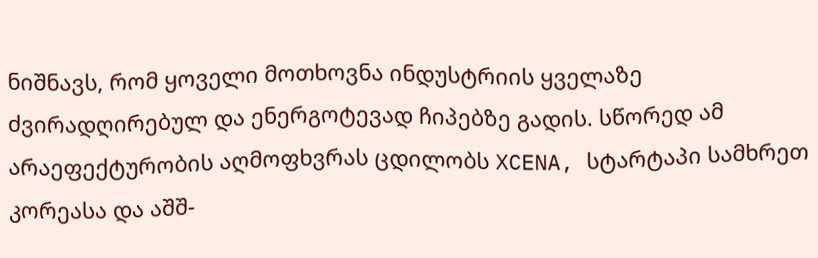ნიშნავს, რომ ყოველი მოთხოვნა ინდუსტრიის ყველაზე ძვირადღირებულ და ენერგოტევად ჩიპებზე გადის. სწორედ ამ არაეფექტურობის აღმოფხვრას ცდილობს XCENA, სტარტაპი სამხრეთ კორეასა და აშშ-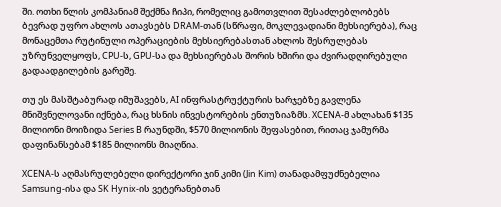ში. ოთხი წლის კომპანიამ შექმნა ჩიპი, რომელიც გამოთვლით შესაძლებლობებს ბევრად უფრო ახლოს ათავსებს DRAM-თან (სწრაფი, მოკლევადიანი მეხსიერება), რაც მონაცემთა რუტინული ოპერაციების მეხსიერებასთან ახლოს შესრულებას უზრუნველყოფს, CPU-ს, GPU-სა და მეხსიერებას შორის ხშირი და ძვირადღირებული გადაადგილების გარეშე.

თუ ეს მასშტაბურად იმუშავებს, AI ინფრასტრუქტურის ხარჯებზე გავლენა მნიშვნელოვანი იქნება, რაც ხსნის ინვესტორების ენთუზიაზმს. XCENA-მ ახლახან $135 მილიონი მოიზიდა Series B რაუნდში, $570 მილიონის შეფასებით, რითაც ჯამურმა დაფინანსებამ $185 მილიონს მიაღწია.

XCENA-ს აღმასრულებელი დირექტორი ჯინ კიმი (Jin Kim) თანადამფუძნებელია Samsung-ისა და SK Hynix-ის ვეტერანებთან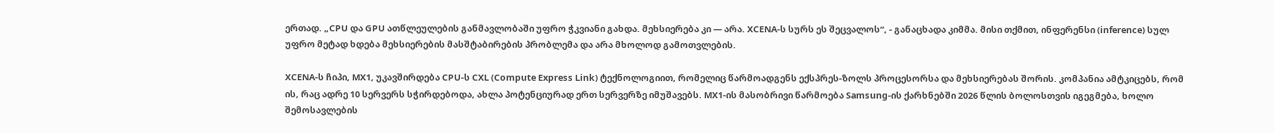ერთად. „CPU და GPU ათწლეულების განმავლობაში უფრო ჭკვიანი გახდა. მეხსიერება კი — არა. XCENA-ს სურს ეს შეცვალოს“, - განაცხადა კიმმა. მისი თქმით, ინფერენსი (inference) სულ უფრო მეტად ხდება მეხსიერების მასშტაბირების პრობლემა და არა მხოლოდ გამოთვლების.

XCENA-ს ჩიპი, MX1, უკავშირდება CPU-ს CXL (Compute Express Link) ტექნოლოგიით, რომელიც წარმოადგენს ექსპრეს-ზოლს პროცესორსა და მეხსიერებას შორის. კომპანია ამტკიცებს, რომ ის, რაც ადრე 10 სერვერს სჭირდებოდა, ახლა პოტენციურად ერთ სერვერზე იმუშავებს. MX1-ის მასობრივი წარმოება Samsung-ის ქარხნებში 2026 წლის ბოლოსთვის იგეგმება, ხოლო შემოსავლების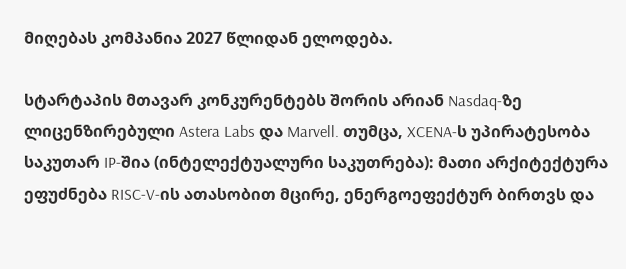მიღებას კომპანია 2027 წლიდან ელოდება.

სტარტაპის მთავარ კონკურენტებს შორის არიან Nasdaq-ზე ლიცენზირებული Astera Labs და Marvell. თუმცა, XCENA-ს უპირატესობა საკუთარ IP-შია (ინტელექტუალური საკუთრება): მათი არქიტექტურა ეფუძნება RISC-V-ის ათასობით მცირე, ენერგოეფექტურ ბირთვს და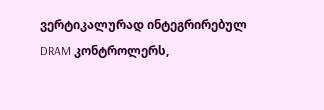ვერტიკალურად ინტეგრირებულ DRAM კონტროლერს,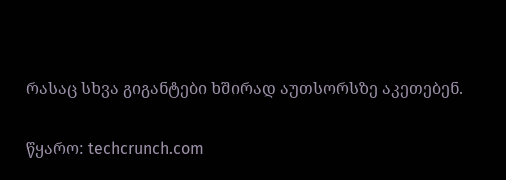რასაც სხვა გიგანტები ხშირად აუთსორსზე აკეთებენ.

წყარო: techcrunch.com